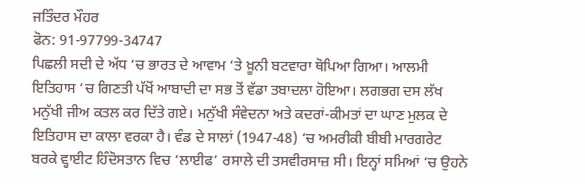ਜਤਿੰਦਰ ਮੌਹਰ
ਫੋਨ: 91-97799-34747
ਪਿਛਲੀ ਸਦੀ ਦੇ ਅੱਧ ‘ਚ ਭਾਰਤ ਦੇ ਆਵਾਮ ‘ਤੇ ਖ਼ੂਨੀ ਬਟਵਾਰਾ ਥੋਪਿਆ ਗਿਆ। ਆਲਮੀ ਇਤਿਹਾਸ ‘ਚ ਗਿਣਤੀ ਪੱਖੋਂ ਆਬਾਦੀ ਦਾ ਸਭ ਤੋਂ ਵੱਡਾ ਤਬਾਦਲਾ ਹੋਇਆ। ਲਗਭਗ ਦਸ ਲੱਖ ਮਨੁੱਖੀ ਜੀਅ ਕਤਲ ਕਰ ਦਿੱਤੇ ਗਏ। ਮਨੁੱਖੀ ਸੰਵੇਦਨਾ ਅਤੇ ਕਦਰਾਂ-ਕੀਮਤਾਂ ਦਾ ਘਾਣ ਮੁਲਕ ਦੇ ਇਤਿਹਾਸ ਦਾ ਕਾਲਾ ਵਰਕਾ ਹੈ। ਵੰਡ ਦੇ ਸਾਲਾਂ (1947-48) ‘ਚ ਅਮਰੀਕੀ ਬੀਬੀ ਮਾਰਗਰੇਟ ਬਰਕੇ ਵ੍ਹਾਈਟ ਹਿੰਦੋਸਤਾਨ ਵਿਚ ‘ਲਾਈਫ’ ਰਸਾਲੇ ਦੀ ਤਸਵੀਰਸਾਜ਼ ਸੀ। ਇਨ੍ਹਾਂ ਸਮਿਆਂ ‘ਚ ਉਹਨੇ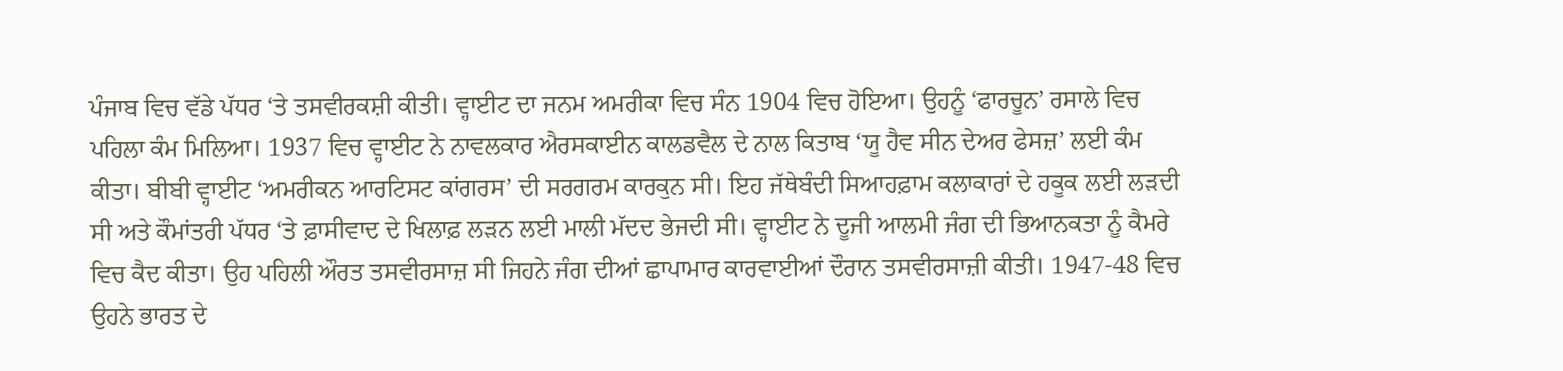ਪੰਜਾਬ ਵਿਚ ਵੱਡੇ ਪੱਧਰ ‘ਤੇ ਤਸਵੀਰਕਸ਼ੀ ਕੀਤੀ। ਵ੍ਹਾਈਟ ਦਾ ਜਨਮ ਅਮਰੀਕਾ ਵਿਚ ਸੰਨ 1904 ਵਿਚ ਹੋਇਆ। ਉਹਨੂੰ ‘ਫਾਰਚੂਨ’ ਰਸਾਲੇ ਵਿਚ ਪਹਿਲਾ ਕੰਮ ਮਿਲਿਆ। 1937 ਵਿਚ ਵ੍ਹਾਈਟ ਨੇ ਨਾਵਲਕਾਰ ਐਰਸਕਾਈਨ ਕਾਲਡਵੈਲ ਦੇ ਨਾਲ ਕਿਤਾਬ ‘ਯੂ ਹੈਵ ਸੀਨ ਦੇਅਰ ਫੇਸਜ਼’ ਲਈ ਕੰਮ ਕੀਤਾ। ਬੀਬੀ ਵ੍ਹਾਈਟ ‘ਅਮਰੀਕਨ ਆਰਟਿਸਟ ਕਾਂਗਰਸ’ ਦੀ ਸਰਗਰਮ ਕਾਰਕੁਨ ਸੀ। ਇਹ ਜੱਥੇਬੰਦੀ ਸਿਆਹਫ਼ਾਮ ਕਲਾਕਾਰਾਂ ਦੇ ਹਕੂਕ ਲਈ ਲੜਦੀ ਸੀ ਅਤੇ ਕੌਮਾਂਤਰੀ ਪੱਧਰ ‘ਤੇ ਫ਼ਾਸੀਵਾਦ ਦੇ ਖਿਲਾਫ਼ ਲੜਨ ਲਈ ਮਾਲੀ ਮੱਦਦ ਭੇਜਦੀ ਸੀ। ਵ੍ਹਾਈਟ ਨੇ ਦੂਜੀ ਆਲਮੀ ਜੰਗ ਦੀ ਭਿਆਨਕਤਾ ਨੂੰ ਕੈਮਰੇ ਵਿਚ ਕੈਦ ਕੀਤਾ। ਉਹ ਪਹਿਲੀ ਔਰਤ ਤਸਵੀਰਸਾਜ਼ ਸੀ ਜਿਹਨੇ ਜੰਗ ਦੀਆਂ ਛਾਪਾਮਾਰ ਕਾਰਵਾਈਆਂ ਦੌਰਾਨ ਤਸਵੀਰਸਾਜ਼ੀ ਕੀਤੀ। 1947-48 ਵਿਚ ਉਹਨੇ ਭਾਰਤ ਦੇ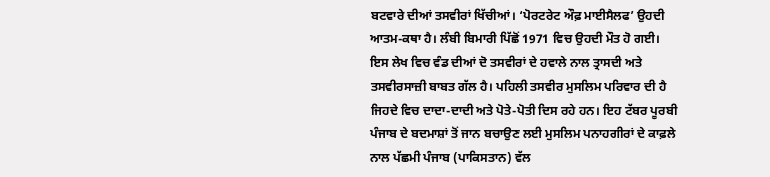ਬਟਵਾਰੇ ਦੀਆਂ ਤਸਵੀਰਾਂ ਖਿੱਚੀਆਂ। ‘ਪੋਰਟਰੇਟ ਔਫ਼ ਮਾਈਸੈਲਫ’ ਉਹਦੀ ਆਤਮ-ਕਥਾ ਹੈ। ਲੰਬੀ ਬਿਮਾਰੀ ਪਿੱਛੋਂ 1971 ਵਿਚ ਉਹਦੀ ਮੌਤ ਹੋ ਗਈ।
ਇਸ ਲੇਖ ਵਿਚ ਵੰਡ ਦੀਆਂ ਦੋ ਤਸਵੀਰਾਂ ਦੇ ਹਵਾਲੇ ਨਾਲ ਤ੍ਰਾਸਦੀ ਅਤੇ ਤਸਵੀਰਸਾਜ਼ੀ ਬਾਬਤ ਗੱਲ ਹੈ। ਪਹਿਲੀ ਤਸਵੀਰ ਮੁਸਲਿਮ ਪਰਿਵਾਰ ਦੀ ਹੈ ਜਿਹਦੇ ਵਿਚ ਦਾਦਾ-ਦਾਦੀ ਅਤੇ ਪੋਤੇ-ਪੋਤੀ ਦਿਸ ਰਹੇ ਹਨ। ਇਹ ਟੱਬਰ ਪੂਰਬੀ ਪੰਜਾਬ ਦੇ ਬਦਮਾਸ਼ਾਂ ਤੋਂ ਜਾਨ ਬਚਾਉਣ ਲਈ ਮੁਸਲਿਮ ਪਨਾਹਗੀਰਾਂ ਦੇ ਕਾਫ਼ਲੇ ਨਾਲ ਪੱਛਮੀ ਪੰਜਾਬ (ਪਾਕਿਸਤਾਨ) ਵੱਲ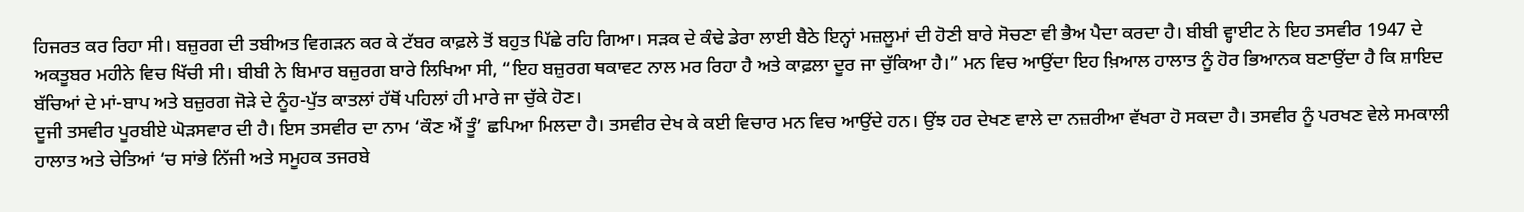ਹਿਜਰਤ ਕਰ ਰਿਹਾ ਸੀ। ਬਜ਼ੁਰਗ ਦੀ ਤਬੀਅਤ ਵਿਗੜਨ ਕਰ ਕੇ ਟੱਬਰ ਕਾਫ਼ਲੇ ਤੋਂ ਬਹੁਤ ਪਿੱਛੇ ਰਹਿ ਗਿਆ। ਸੜਕ ਦੇ ਕੰਢੇ ਡੇਰਾ ਲਾਈ ਬੈਠੇ ਇਨ੍ਹਾਂ ਮਜ਼ਲੂਮਾਂ ਦੀ ਹੋਣੀ ਬਾਰੇ ਸੋਚਣਾ ਵੀ ਭੈਅ ਪੈਦਾ ਕਰਦਾ ਹੈ। ਬੀਬੀ ਵ੍ਹਾਈਟ ਨੇ ਇਹ ਤਸਵੀਰ 1947 ਦੇ ਅਕਤੂਬਰ ਮਹੀਨੇ ਵਿਚ ਖਿੱਚੀ ਸੀ। ਬੀਬੀ ਨੇ ਬਿਮਾਰ ਬਜ਼ੁਰਗ ਬਾਰੇ ਲਿਖਿਆ ਸੀ, “ਇਹ ਬਜ਼ੁਰਗ ਥਕਾਵਟ ਨਾਲ ਮਰ ਰਿਹਾ ਹੈ ਅਤੇ ਕਾਫ਼ਲਾ ਦੂਰ ਜਾ ਚੁੱਕਿਆ ਹੈ।” ਮਨ ਵਿਚ ਆਉਂਦਾ ਇਹ ਖ਼ਿਆਲ ਹਾਲਾਤ ਨੂੰ ਹੋਰ ਭਿਆਨਕ ਬਣਾਉਂਦਾ ਹੈ ਕਿ ਸ਼ਾਇਦ ਬੱਚਿਆਂ ਦੇ ਮਾਂ-ਬਾਪ ਅਤੇ ਬਜ਼ੁਰਗ ਜੋੜੇ ਦੇ ਨੂੰਹ-ਪੁੱਤ ਕਾਤਲਾਂ ਹੱਥੋਂ ਪਹਿਲਾਂ ਹੀ ਮਾਰੇ ਜਾ ਚੁੱਕੇ ਹੋਣ।
ਦੂਜੀ ਤਸਵੀਰ ਪੂਰਬੀਏ ਘੋੜਸਵਾਰ ਦੀ ਹੈ। ਇਸ ਤਸਵੀਰ ਦਾ ਨਾਮ ‘ਕੌਣ ਐਂ ਤੂੰ’ ਛਪਿਆ ਮਿਲਦਾ ਹੈ। ਤਸਵੀਰ ਦੇਖ ਕੇ ਕਈ ਵਿਚਾਰ ਮਨ ਵਿਚ ਆਉਂਦੇ ਹਨ। ਉਂਝ ਹਰ ਦੇਖਣ ਵਾਲੇ ਦਾ ਨਜ਼ਰੀਆ ਵੱਖਰਾ ਹੋ ਸਕਦਾ ਹੈ। ਤਸਵੀਰ ਨੂੰ ਪਰਖਣ ਵੇਲੇ ਸਮਕਾਲੀ ਹਾਲਾਤ ਅਤੇ ਚੇਤਿਆਂ ‘ਚ ਸਾਂਭੇ ਨਿੱਜੀ ਅਤੇ ਸਮੂਹਕ ਤਜਰਬੇ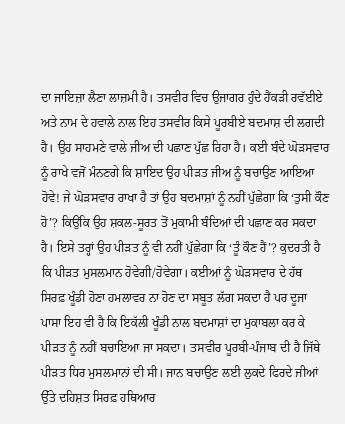ਦਾ ਜਾਇਜ਼ਾ ਲੈਣਾ ਲਾਜ਼ਮੀ ਹੈ। ਤਸਵੀਰ ਵਿਚ ਉਜਾਗਰ ਹੁੰਦੇ ਹੈਂਕੜੀ ਰਵੱਈਏ ਅਤੇ ਨਾਮ ਦੇ ਹਵਾਲੇ ਨਾਲ ਇਹ ਤਸਵੀਰ ਕਿਸੇ ਪੂਰਬੀਏ ਬਦਮਾਸ਼ ਦੀ ਲਗਦੀ ਹੈ। ਉਹ ਸਾਹਮਣੇ ਵਾਲੇ ਜੀਅ ਦੀ ਪਛਾਣ ਪੁੱਛ ਰਿਹਾ ਹੈ। ਕਈ ਬੰਦੇ ਘੋੜਸਵਾਰ ਨੂੰ ਰਾਖੇ ਵਜੋਂ ਮੰਨਣਗੇ ਕਿ ਸ਼ਾਇਦ ਉਹ ਪੀੜਤ ਜੀਅ ਨੂੰ ਬਚਾਉਣ ਆਇਆ ਹੋਵੇ! ਜੇ ਘੋੜਸਵਾਰ ਰਾਖਾ ਹੈ ਤਾਂ ਉਹ ਬਦਮਾਸ਼ਾਂ ਨੂੰ ਨਹੀਂ ਪੁੱਛੇਗਾ ਕਿ ‘ਤੁਸੀ ਕੌਣ ਹੋ’? ਕਿਉਂਕਿ ਉਹ ਸ਼ਕਲ-ਸੂਰਤ ਤੋਂ ਮੁਕਾਮੀ ਬੰਦਿਆਂ ਦੀ ਪਛਾਣ ਕਰ ਸਕਦਾ ਹੈ। ਇਸੇ ਤਰ੍ਹਾਂ ਉਹ ਪੀੜਤ ਨੂੰ ਵੀ ਨਹੀਂ ਪੁੱਛੇਗਾ ਕਿ ‘ਤੂੰ ਕੌਣ ਹੈਂ’? ਕੁਦਰਤੀ ਹੈ ਕਿ ਪੀੜਤ ਮੁਸਲਮਾਨ ਹੋਵੇਗੀ/ਹੋਵੇਗਾ। ਕਈਆਂ ਨੂੰ ਘੋੜਸਵਾਰ ਦੇ ਹੱਥ ਸਿਰਫ਼ ਖੂੰਡੀ ਹੋਣਾ ਹਮਲਾਵਰ ਨਾ ਹੋਣ ਦਾ ਸਬੂਤ ਲੱਗ ਸਕਦਾ ਹੈ ਪਰ ਦੂਜਾ ਪਾਸਾ ਇਹ ਵੀ ਹੈ ਕਿ ਇਕੱਲੀ ਖੂੰਡੀ ਨਾਲ ਬਦਮਾਸ਼ਾਂ ਦਾ ਮੁਕਾਬਲਾ ਕਰ ਕੇ ਪੀੜਤ ਨੂੰ ਨਹੀਂ ਬਚਾਇਆ ਜਾ ਸਕਦਾ। ਤਸਵੀਰ ਪੂਰਬੀ-ਪੰਜਾਬ ਦੀ ਹੈ ਜਿੱਥੇ ਪੀੜਤ ਧਿਰ ਮੁਸਲਮਾਨਾਂ ਦੀ ਸੀ। ਜਾਨ ਬਚਾਉਣ ਲਈ ਲੁਕਦੇ ਫਿਰਦੇ ਜੀਆਂ ਉੱਤੇ ਦਹਿਸ਼ਤ ਸਿਰਫ਼ ਹਥਿਆਰ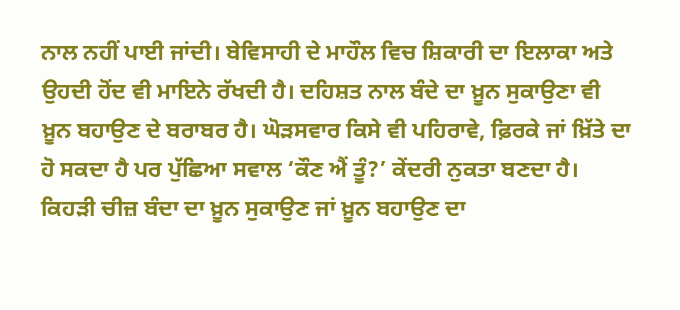ਨਾਲ ਨਹੀਂ ਪਾਈ ਜਾਂਦੀ। ਬੇਵਿਸਾਹੀ ਦੇ ਮਾਹੌਲ ਵਿਚ ਸ਼ਿਕਾਰੀ ਦਾ ਇਲਾਕਾ ਅਤੇ ਉਹਦੀ ਹੋਂਦ ਵੀ ਮਾਇਨੇ ਰੱਖਦੀ ਹੈ। ਦਹਿਸ਼ਤ ਨਾਲ ਬੰਦੇ ਦਾ ਖ਼ੂਨ ਸੁਕਾਉਣਾ ਵੀ ਖ਼ੂਨ ਬਹਾਉਣ ਦੇ ਬਰਾਬਰ ਹੈ। ਘੋੜਸਵਾਰ ਕਿਸੇ ਵੀ ਪਹਿਰਾਵੇ, ਫ਼ਿਰਕੇ ਜਾਂ ਖ਼ਿੱਤੇ ਦਾ ਹੋ ਸਕਦਾ ਹੈ ਪਰ ਪੁੱਛਿਆ ਸਵਾਲ ‘ਕੌਣ ਐਂ ਤੂੰ?’ ਕੇਂਦਰੀ ਨੁਕਤਾ ਬਣਦਾ ਹੈ। ਕਿਹੜੀ ਚੀਜ਼ ਬੰਦਾ ਦਾ ਖ਼ੂਨ ਸੁਕਾਉਣ ਜਾਂ ਖ਼ੂਨ ਬਹਾਉਣ ਦਾ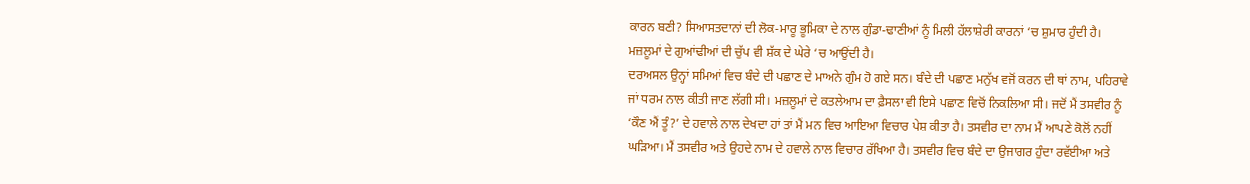ਕਾਰਨ ਬਣੀ? ਸਿਆਸਤਦਾਨਾਂ ਦੀ ਲੋਕ-ਮਾਰੂ ਭੂਮਿਕਾ ਦੇ ਨਾਲ ਗੁੰਡਾ-ਢਾਣੀਆਂ ਨੂੰ ਮਿਲੀ ਹੱਲਾਸ਼ੇਰੀ ਕਾਰਨਾਂ ‘ਚ ਸ਼ੁਮਾਰ ਹੁੰਦੀ ਹੈ। ਮਜ਼ਲੂਮਾਂ ਦੇ ਗੁਆਂਢੀਆਂ ਦੀ ਚੁੱਪ ਵੀ ਸ਼ੱਕ ਦੇ ਘੇਰੇ ‘ਚ ਆਉਂਦੀ ਹੈ।
ਦਰਅਸਲ ਉਨ੍ਹਾਂ ਸਮਿਆਂ ਵਿਚ ਬੰਦੇ ਦੀ ਪਛਾਣ ਦੇ ਮਾਅਨੇ ਗੁੰਮ ਹੋ ਗਏ ਸਨ। ਬੰਦੇ ਦੀ ਪਛਾਣ ਮਨੁੱਖ ਵਜੋਂ ਕਰਨ ਦੀ ਥਾਂ ਨਾਮ, ਪਹਿਰਾਵੇ ਜਾਂ ਧਰਮ ਨਾਲ ਕੀਤੀ ਜਾਣ ਲੱਗੀ ਸੀ। ਮਜ਼ਲੂਮਾਂ ਦੇ ਕਤਲੇਆਮ ਦਾ ਫ਼ੈਸਲਾ ਵੀ ਇਸੇ ਪਛਾਣ ਵਿਚੋਂ ਨਿਕਲਿਆ ਸੀ। ਜਦੋਂ ਮੈਂ ਤਸਵੀਰ ਨੂੰ ‘ਕੌਣ ਐਂ ਤੂੰ?’ ਦੇ ਹਵਾਲੇ ਨਾਲ ਦੇਖਦਾ ਹਾਂ ਤਾਂ ਮੈਂ ਮਨ ਵਿਚ ਆਇਆ ਵਿਚਾਰ ਪੇਸ਼ ਕੀਤਾ ਹੈ। ਤਸਵੀਰ ਦਾ ਨਾਮ ਮੈਂ ਆਪਣੇ ਕੋਲੋਂ ਨਹੀਂ ਘੜਿਆ। ਮੈਂ ਤਸਵੀਰ ਅਤੇ ਉਹਦੇ ਨਾਮ ਦੇ ਹਵਾਲੇ ਨਾਲ ਵਿਚਾਰ ਰੱਖਿਆ ਹੈ। ਤਸਵੀਰ ਵਿਚ ਬੰਦੇ ਦਾ ਉਜਾਗਰ ਹੁੰਦਾ ਰਵੱਈਆ ਅਤੇ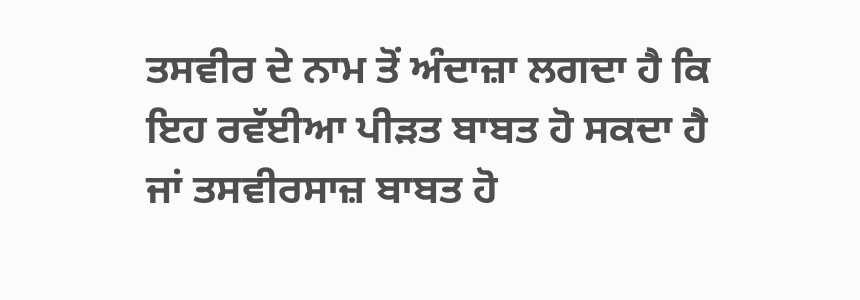ਤਸਵੀਰ ਦੇ ਨਾਮ ਤੋਂ ਅੰਦਾਜ਼ਾ ਲਗਦਾ ਹੈ ਕਿ ਇਹ ਰਵੱਈਆ ਪੀੜਤ ਬਾਬਤ ਹੋ ਸਕਦਾ ਹੈ ਜਾਂ ਤਸਵੀਰਸਾਜ਼ ਬਾਬਤ ਹੋ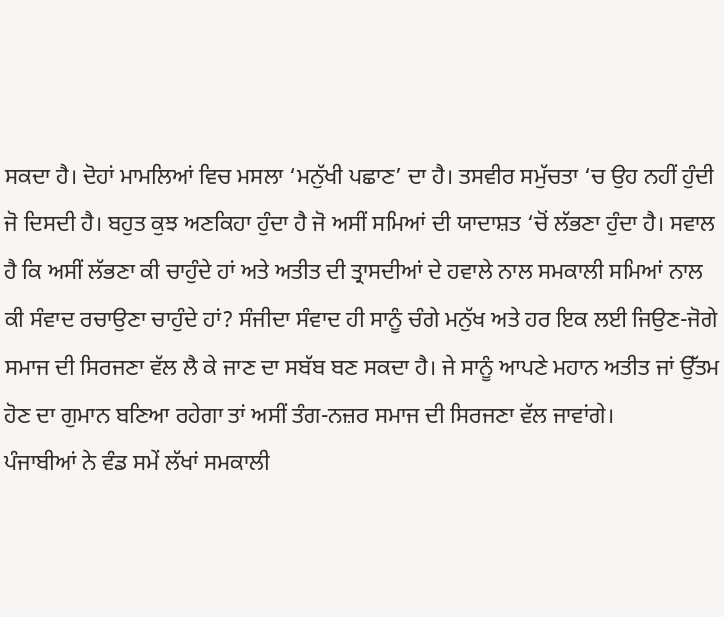ਸਕਦਾ ਹੈ। ਦੋਹਾਂ ਮਾਮਲਿਆਂ ਵਿਚ ਮਸਲਾ ‘ਮਨੁੱਖੀ ਪਛਾਣ’ ਦਾ ਹੈ। ਤਸਵੀਰ ਸਮੁੱਚਤਾ ‘ਚ ਉਹ ਨਹੀਂ ਹੁੰਦੀ ਜੋ ਦਿਸਦੀ ਹੈ। ਬਹੁਤ ਕੁਝ ਅਣਕਿਹਾ ਹੁੰਦਾ ਹੈ ਜੋ ਅਸੀਂ ਸਮਿਆਂ ਦੀ ਯਾਦਾਸ਼ਤ ‘ਚੋਂ ਲੱਭਣਾ ਹੁੰਦਾ ਹੈ। ਸਵਾਲ ਹੈ ਕਿ ਅਸੀਂ ਲੱਭਣਾ ਕੀ ਚਾਹੁੰਦੇ ਹਾਂ ਅਤੇ ਅਤੀਤ ਦੀ ਤ੍ਰਾਸਦੀਆਂ ਦੇ ਹਵਾਲੇ ਨਾਲ ਸਮਕਾਲੀ ਸਮਿਆਂ ਨਾਲ ਕੀ ਸੰਵਾਦ ਰਚਾਉਣਾ ਚਾਹੁੰਦੇ ਹਾਂ? ਸੰਜੀਦਾ ਸੰਵਾਦ ਹੀ ਸਾਨੂੰ ਚੰਗੇ ਮਨੁੱਖ ਅਤੇ ਹਰ ਇਕ ਲਈ ਜਿਉਣ-ਜੋਗੇ ਸਮਾਜ ਦੀ ਸਿਰਜਣਾ ਵੱਲ ਲੈ ਕੇ ਜਾਣ ਦਾ ਸਬੱਬ ਬਣ ਸਕਦਾ ਹੈ। ਜੇ ਸਾਨੂੰ ਆਪਣੇ ਮਹਾਨ ਅਤੀਤ ਜਾਂ ਉੱਤਮ ਹੋਣ ਦਾ ਗੁਮਾਨ ਬਣਿਆ ਰਹੇਗਾ ਤਾਂ ਅਸੀਂ ਤੰਗ-ਨਜ਼ਰ ਸਮਾਜ ਦੀ ਸਿਰਜਣਾ ਵੱਲ ਜਾਵਾਂਗੇ।
ਪੰਜਾਬੀਆਂ ਨੇ ਵੰਡ ਸਮੇਂ ਲੱਖਾਂ ਸਮਕਾਲੀ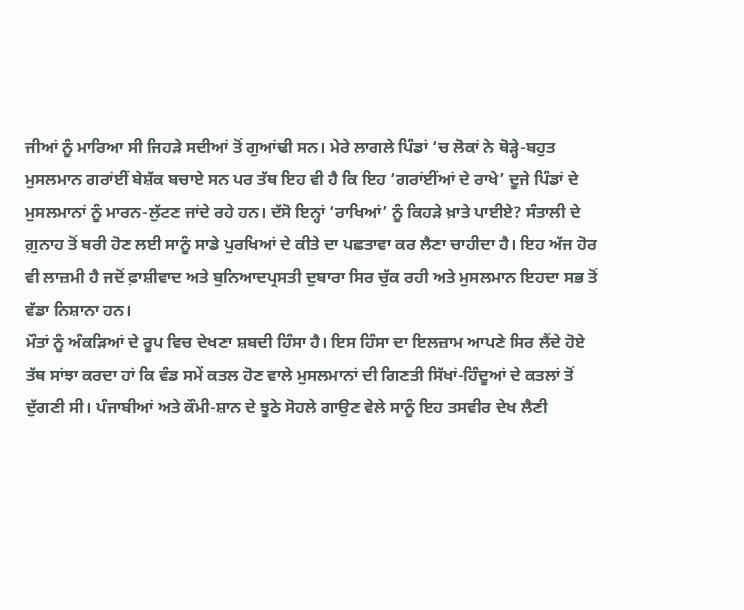ਜੀਆਂ ਨੂੰ ਮਾਰਿਆ ਸੀ ਜਿਹੜੇ ਸਦੀਆਂ ਤੋਂ ਗੁਆਂਢੀ ਸਨ। ਮੇਰੇ ਲਾਗਲੇ ਪਿੰਡਾਂ ‘ਚ ਲੋਕਾਂ ਨੇ ਥੋੜ੍ਹੇ-ਬਹੁਤ ਮੁਸਲਮਾਨ ਗਰਾਂਈਂ ਬੇਸ਼ੱਕ ਬਚਾਏ ਸਨ ਪਰ ਤੱਥ ਇਹ ਵੀ ਹੈ ਕਿ ਇਹ ‘ਗਰਾਂਈਂਆਂ ਦੇ ਰਾਖੇ’ ਦੂਜੇ ਪਿੰਡਾਂ ਦੇ ਮੁਸਲਮਾਨਾਂ ਨੂੰ ਮਾਰਨ-ਲੁੱਟਣ ਜਾਂਦੇ ਰਹੇ ਹਨ। ਦੱਸੋ ਇਨ੍ਹਾਂ ‘ਰਾਖਿਆਂ’ ਨੂੰ ਕਿਹੜੇ ਖ਼ਾਤੇ ਪਾਈਏ? ਸੰਤਾਲੀ ਦੇ ਗ਼ੁਨਾਹ ਤੋਂ ਬਰੀ ਹੋਣ ਲਈ ਸਾਨੂੰ ਸਾਡੇ ਪੁਰਖਿਆਂ ਦੇ ਕੀਤੇ ਦਾ ਪਛਤਾਵਾ ਕਰ ਲੈਣਾ ਚਾਹੀਦਾ ਹੈ। ਇਹ ਅੱਜ ਹੋਰ ਵੀ ਲਾਜ਼ਮੀ ਹੈ ਜਦੋਂ ਫ਼ਾਸ਼ੀਵਾਦ ਅਤੇ ਬੁਨਿਆਦਪ੍ਰਸਤੀ ਦੁਬਾਰਾ ਸਿਰ ਚੁੱਕ ਰਹੀ ਅਤੇ ਮੁਸਲਮਾਨ ਇਹਦਾ ਸਭ ਤੋਂ ਵੱਡਾ ਨਿਸ਼ਾਨਾ ਹਨ।
ਮੌਤਾਂ ਨੂੰ ਅੰਕੜਿਆਂ ਦੇ ਰੂਪ ਵਿਚ ਦੇਖਣਾ ਸ਼ਬਦੀ ਹਿੰਸਾ ਹੈ। ਇਸ ਹਿੰਸਾ ਦਾ ਇਲਜ਼ਾਮ ਆਪਣੇ ਸਿਰ ਲੈਂਦੇ ਹੋਏ ਤੱਥ ਸਾਂਝਾ ਕਰਦਾ ਹਾਂ ਕਿ ਵੰਡ ਸਮੇਂ ਕਤਲ ਹੋਣ ਵਾਲੇ ਮੁਸਲਮਾਨਾਂ ਦੀ ਗਿਣਤੀ ਸਿੱਖਾਂ-ਹਿੰਦੂਆਂ ਦੇ ਕਤਲਾਂ ਤੋਂ ਦੁੱਗਣੀ ਸੀ। ਪੰਜਾਬੀਆਂ ਅਤੇ ਕੌਮੀ-ਸ਼ਾਨ ਦੇ ਝੂਠੇ ਸੋਹਲੇ ਗਾਉਣ ਵੇਲੇ ਸਾਨੂੰ ਇਹ ਤਸਵੀਰ ਦੇਖ ਲੈਣੀ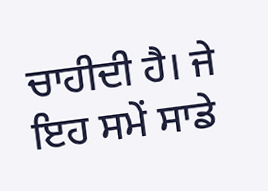ਚਾਹੀਦੀ ਹੈ। ਜੇ ਇਹ ਸਮੇਂ ਸਾਡੇ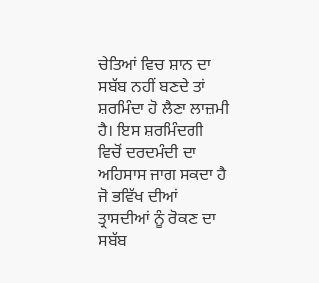ਚੇਤਿਆਂ ਵਿਚ ਸ਼ਾਨ ਦਾ ਸਬੱਬ ਨਹੀਂ ਬਣਦੇ ਤਾਂ ਸ਼ਰਮਿੰਦਾ ਹੋ ਲੈਣਾ ਲਾਜ਼ਮੀ ਹੈ। ਇਸ ਸ਼ਰਮਿੰਦਗੀ ਵਿਚੋਂ ਦਰਦਮੰਦੀ ਦਾ ਅਹਿਸਾਸ ਜਾਗ ਸਕਦਾ ਹੈ ਜੋ ਭਵਿੱਖ ਦੀਆਂ ਤ੍ਰਾਸਦੀਆਂ ਨੂੰ ਰੋਕਣ ਦਾ ਸਬੱਬ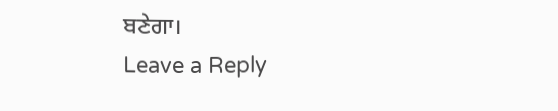ਬਣੇਗਾ।
Leave a Reply